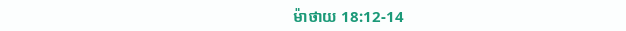ម៉ាថាយ 18:12-14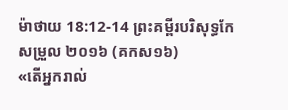ម៉ាថាយ 18:12-14 ព្រះគម្ពីរបរិសុទ្ធកែសម្រួល ២០១៦ (គកស១៦)
«តើអ្នករាល់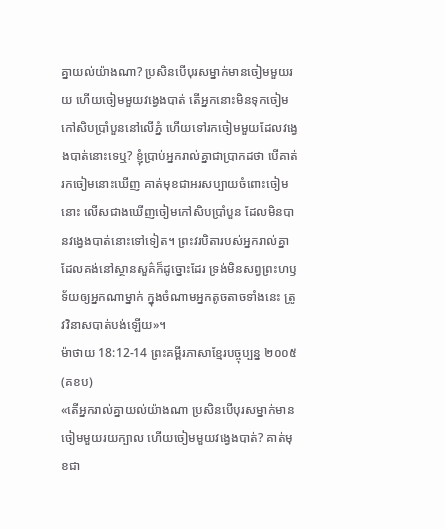គ្នាយល់យ៉ាងណា? ប្រសិនបើបុរសម្នាក់មានចៀមមួយរយ ហើយចៀមមួយវងេ្វងបាត់ តើអ្នកនោះមិនទុកចៀមកៅសិបប្រាំបួននៅលើភ្នំ ហើយទៅរកចៀមមួយដែលវង្វេងបាត់នោះទេឬ? ខ្ញុំប្រាប់អ្នករាល់គ្នាជាប្រាកដថា បើគាត់រកចៀមនោះឃើញ គាត់មុខជាអរសប្បាយចំពោះចៀមនោះ លើសជាងឃើញចៀមកៅសិបប្រាំបួន ដែលមិនបានវង្វេងបាត់នោះទៅទៀត។ ព្រះវរបិតារបស់អ្នករាល់គ្នាដែលគង់នៅស្ថានសួគ៌ក៏ដូច្នោះដែរ ទ្រង់មិនសព្វព្រះហឫទ័យឲ្យអ្នកណាម្នាក់ ក្នុងចំណាមអ្នកតូចតាចទាំងនេះ ត្រូវវិនាសបាត់បង់ឡើយ»។
ម៉ាថាយ 18:12-14 ព្រះគម្ពីរភាសាខ្មែរបច្ចុប្បន្ន ២០០៥ (គខប)
«តើអ្នករាល់គ្នាយល់យ៉ាងណា ប្រសិនបើបុរសម្នាក់មានចៀមមួយរយក្បាល ហើយចៀមមួយវង្វេងបាត់? គាត់មុខជា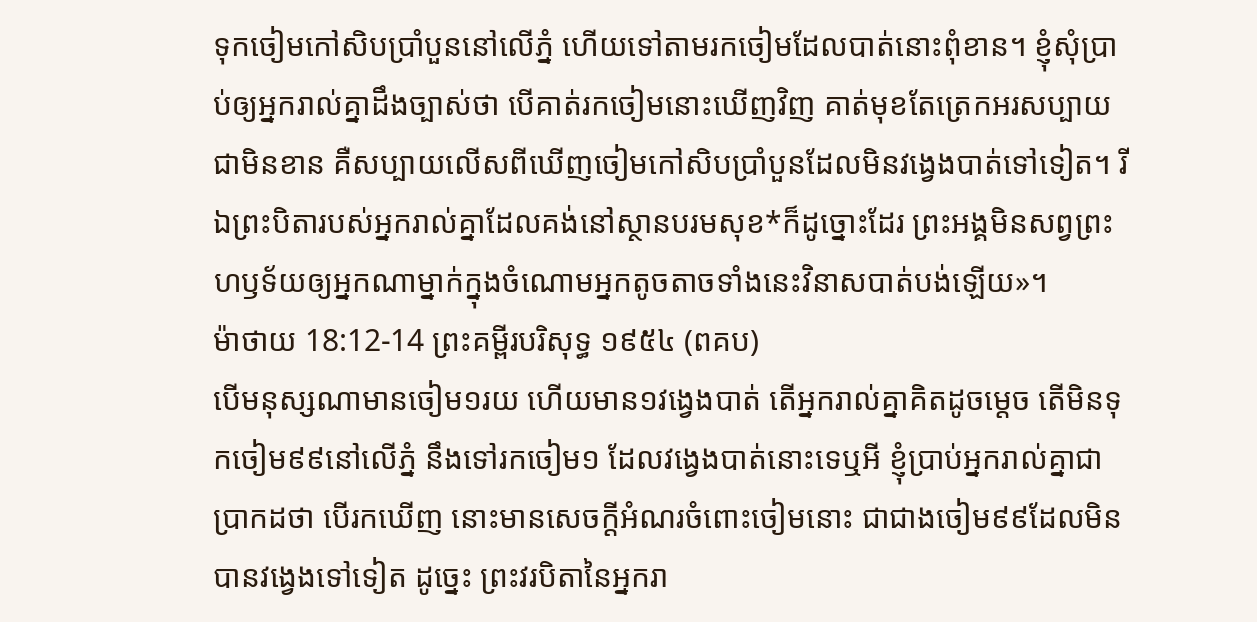ទុកចៀមកៅសិបប្រាំបួននៅលើភ្នំ ហើយទៅតាមរកចៀមដែលបាត់នោះពុំខាន។ ខ្ញុំសុំប្រាប់ឲ្យអ្នករាល់គ្នាដឹងច្បាស់ថា បើគាត់រកចៀមនោះឃើញវិញ គាត់មុខតែត្រេកអរសប្បាយជាមិនខាន គឺសប្បាយលើសពីឃើញចៀមកៅសិបប្រាំបួនដែលមិនវង្វេងបាត់ទៅទៀត។ រីឯព្រះបិតារបស់អ្នករាល់គ្នាដែលគង់នៅស្ថានបរមសុខ*ក៏ដូច្នោះដែរ ព្រះអង្គមិនសព្វព្រះហឫទ័យឲ្យអ្នកណាម្នាក់ក្នុងចំណោមអ្នកតូចតាចទាំងនេះវិនាសបាត់បង់ឡើយ»។
ម៉ាថាយ 18:12-14 ព្រះគម្ពីរបរិសុទ្ធ ១៩៥៤ (ពគប)
បើមនុស្សណាមានចៀម១រយ ហើយមាន១វង្វេងបាត់ តើអ្នករាល់គ្នាគិតដូចម្តេច តើមិនទុកចៀម៩៩នៅលើភ្នំ នឹងទៅរកចៀម១ ដែលវង្វេងបាត់នោះទេឬអី ខ្ញុំប្រាប់អ្នករាល់គ្នាជាប្រាកដថា បើរកឃើញ នោះមានសេចក្ដីអំណរចំពោះចៀមនោះ ជាជាងចៀម៩៩ដែលមិនបានវង្វេងទៅទៀត ដូច្នេះ ព្រះវរបិតានៃអ្នករា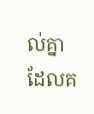ល់គ្នាដែលគ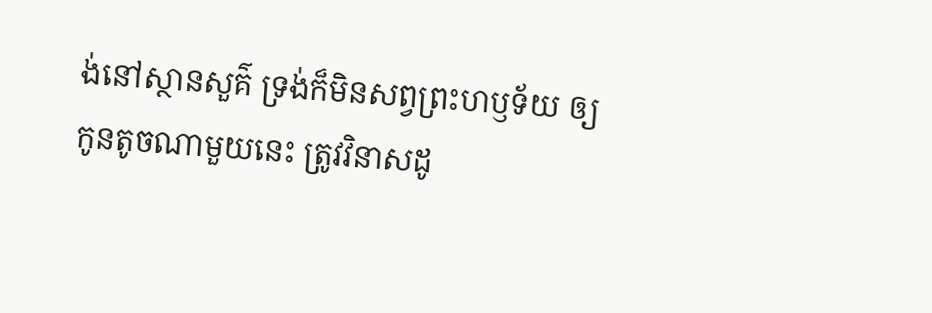ង់នៅស្ថានសួគ៌ ទ្រង់ក៏មិនសព្វព្រះហឫទ័យ ឲ្យកូនតូចណាមួយនេះ ត្រូវវិនាសដូ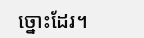ច្នោះដែរ។